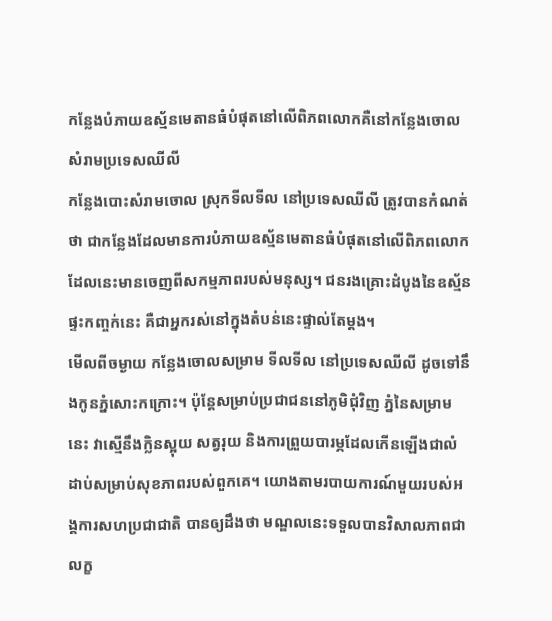កន្លែងបំភាយឧស្ម័នមេតានធំបំផុតនៅលើពិភពលោកគឺនៅកន្លែងចោលសំរាមប្រទេសឈីលី
កន្លែងបោះសំរាមចោល ស្រុកទីលទីល នៅប្រទេសឈីលី ត្រូវបានកំណត់ថា ជាកន្លែងដែលមានការបំភាយឧស្ម័នមេតានធំបំផុតនៅលើពិភពលោក ដែលនេះមានចេញពីសកម្មភាពរបស់មនុស្ស។ ជនរងគ្រោះដំបូងនៃឧស្ម័នផ្ទះកញ្ចក់នេះ គឺជាអ្នករស់នៅក្នុងតំបន់នេះផ្ទាល់តែម្តង។
មើលពីចម្ងាយ កន្លែងចោលសម្រាម ទីលទីល នៅប្រទេសឈីលី ដូចទៅនឹងកូនភ្នំសោះកក្រោះ។ ប៉ុន្តែសម្រាប់ប្រជាជននៅភូមិជុំវិញ ភ្នំនៃសម្រាមនេះ វាស្មើនឹងក្លិនស្អុយ សត្វរុយ និងការព្រួយបារម្ភដែលកើនឡើងជាលំដាប់សម្រាប់សុខភាពរបស់ពួកគេ។ យោងតាមរបាយការណ៍មួយរបស់អង្គការសហប្រជាជាតិ បានឲ្យដឹងថា មណ្ឌលនេះទទួលបានវិសាលភាពជាលក្ខ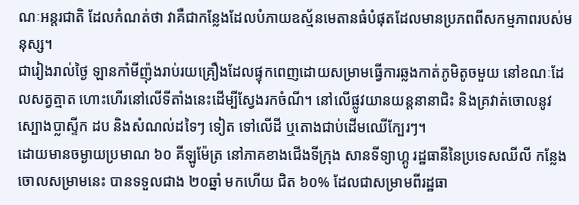ណៈអន្តរជាតិ ដែលកំណត់ថា វាគឺជាកន្លែងដែលបំភាយឧស្ម័នមេតានធំបំផុតដែលមានប្រភពពីសកម្មភាពរបស់មនុស្ស។
ជារៀងរាល់ថ្ងៃ ឡានកាំមីញ៉ុងរាប់រយគ្រឿងដែលផ្ទុកពេញដោយសម្រាមធ្វើការឆ្លងកាត់ភូមិតូចមួយ នៅខណៈដែលសត្វត្មាត ហោះហើរនៅលើទីតាំងនេះដើម្បីស្វែងរកចំណី។ នៅលើផ្លូវយានយន្តនានាជិះ និងគ្រវាត់ចោលនូវស្បោងប្លាស្ទីក ដប និងសំណល់ដទៃៗ ទៀត ទៅលើដី ឬតោងជាប់ដើមឈើក្បែរៗ។
ដោយមានចម្ងាយប្រមាណ ៦០ គីឡូម៉ែត្រ នៅភាគខាងជើងទីក្រុង សានទីទ្យាហ្គូ រដ្ឋធានីនៃប្រទេសឈីលី កន្លែងចោលសម្រាមនេះ បានទទួលជាង ២០ឆ្នាំ មកហើយ ជិត ៦០% ដែលជាសម្រាមពីរដ្ឋធា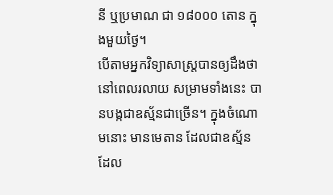នី ឬប្រមាណ ជា ១៨០០០ តោន ក្នុងមួយថ្ងៃ។
បើតាមអ្នកវិទ្យាសាស្រ្តបានឲ្យដឹងថា នៅពេលរលាយ សម្រាមទាំងនេះ បានបង្កជាឧស្ម័នជាច្រើន។ ក្នុងចំណោមនោះ មានមេតាន ដែលជាឧស្ម័នដែល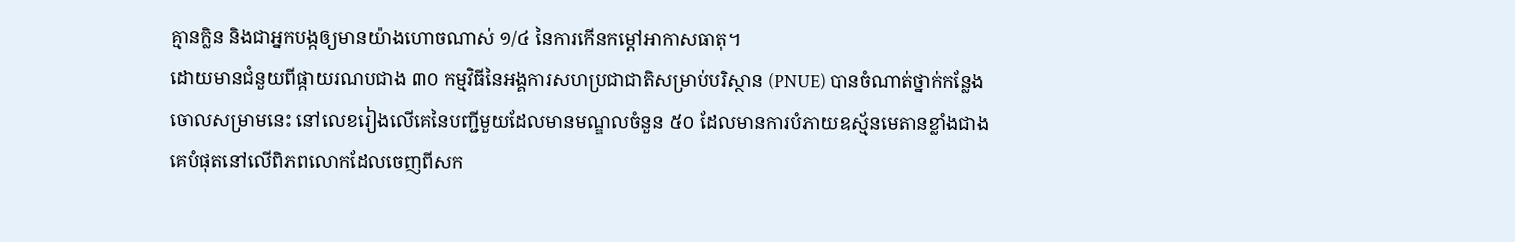គ្មានក្លិន និងជាអ្នកបង្កឲ្យមានយ៉ាងហោចណាស់ ១/៤ នៃការកើនកម្តៅអាកាសធាតុ។
ដោយមានជំនួយពីផ្កាយរណបជាង ៣០ កម្មវិធីនៃអង្គការសហប្រជាជាតិសម្រាប់បរិស្ថាន (PNUE) បានចំណាត់ថ្នាក់កន្លែងចោលសម្រាមនេះ នៅលេខរៀងលើគេនៃបញ្ជីមួយដែលមានមណ្ឌលចំនួន ៥០ ដែលមានការបំភាយឧស្ម័នមេតានខ្លាំងជាងគេបំផុតនៅលើពិភពលោកដែលចេញពីសក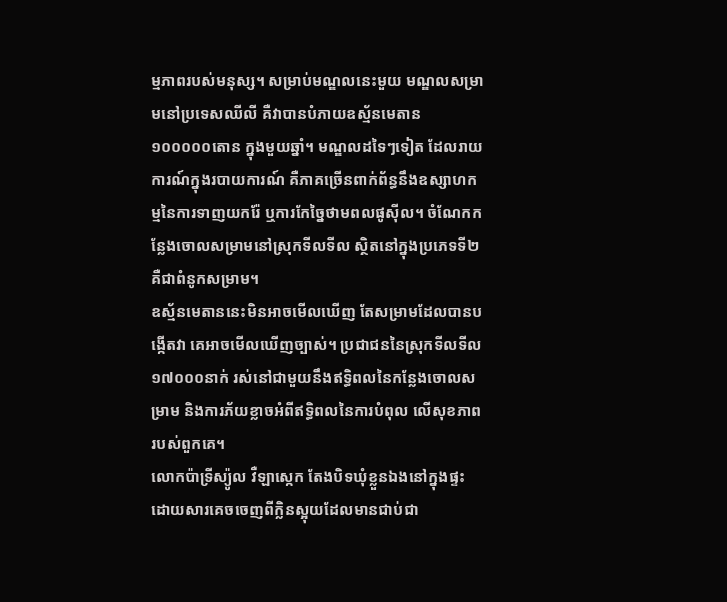ម្មភាពរបស់មនុស្ស។ សម្រាប់មណ្ឌលនេះមួយ មណ្ឌលសម្រាមនៅប្រទេសឈីលី គឺវាបានបំភាយឧស្ម័នមេតាន ១០០០០០តោន ក្នុងមួយឆ្នាំ។ មណ្ឌលដទៃៗទៀត ដែលរាយការណ៍ក្នុងរបាយការណ៍ គឺភាគច្រើនពាក់ព័ន្ធនឹងឧស្សាហកម្មនៃការទាញយករ៉ែ ឬការកែច្នៃថាមពលផូស៊ីល។ ចំណែកកន្លែងចោលសម្រាមនៅស្រុកទីលទីល ស្ថិតនៅក្នុងប្រភេទទី២ គឺជាពំនូកសម្រាម។
ឧស្ម័នមេតាននេះមិនអាចមើលឃើញ តែសម្រាមដែលបានបង្កើតវា គេអាចមើលឃើញច្បាស់។ ប្រជាជននៃស្រុកទីលទីល ១៧០០០នាក់ រស់នៅជាមួយនឹងឥទ្ធិពលនៃកន្លែងចោលសម្រាម និងការភ័យខ្លាចអំពីឥទ្ធិពលនៃការបំពុល លើសុខភាពរបស់ពួកគេ។
លោកប៉ាទ្រីស្យ៉ូល វឺឡាស្កេក តែងបិទឃុំខ្លួនឯងនៅក្នុងផ្ទះដោយសារគេចចេញពីក្លិនស្អុយដែលមានជាប់ជា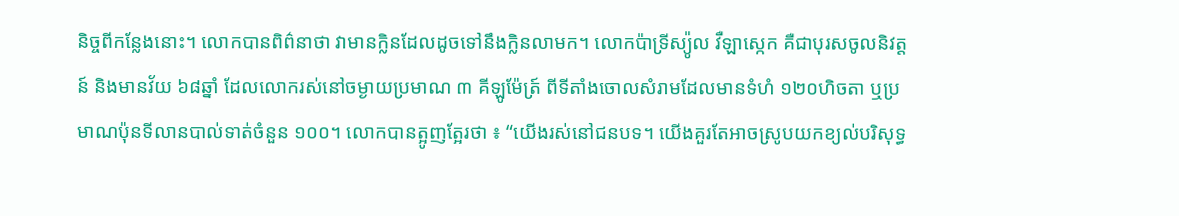និច្ចពីកន្លែងនោះ។ លោកបានពិព៌នាថា វាមានក្លិនដែលដូចទៅនឹងក្លិនលាមក។ លោកប៉ាទ្រីស្យ៉ូល វឺឡាស្កេក គឺជាបុរសចូលនិវត្តន៍ និងមានវ័យ ៦៨ឆ្នាំ ដែលលោករស់នៅចម្ងាយប្រមាណ ៣ គីឡូម៉ែត្រ៍ ពីទីតាំងចោលសំរាមដែលមានទំហំ ១២០ហិចតា ឬប្រមាណប៉ុនទីលានបាល់ទាត់ចំនួន ១០០។ លោកបានត្អូញត្អែរថា ៖ “យើងរស់នៅជនបទ។ យើងគួរតែអាចស្រូបយកខ្យល់បរិសុទ្ធ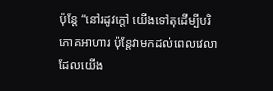ប៉ុន្តែ “នៅរដូវក្តៅ យើងទៅតុដើម្បីបរិភោគអាហារ ប៉ុន្តែវាមកដល់ពេលវេលាដែលយើង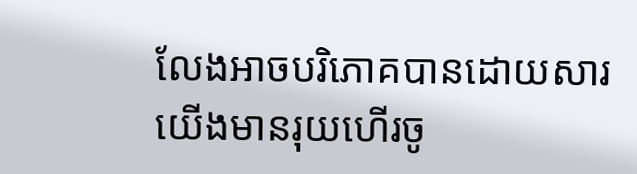លែងអាចបរិភោគបានដោយសារយើងមានរុយហើរចូ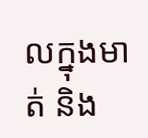លក្នុងមាត់ និង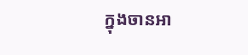ក្នុងចានអា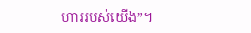ហាររបស់យើង”។